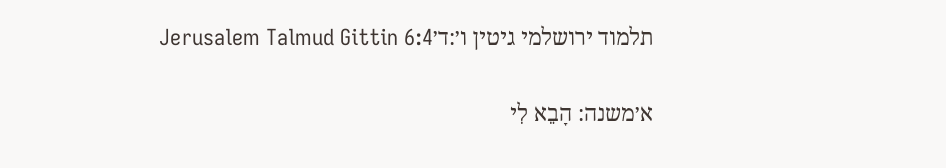תלמוד ירושלמי גיטין ו׳:ד׳Jerusalem Talmud Gittin 6:4

א׳משנה: הָבֵא לִי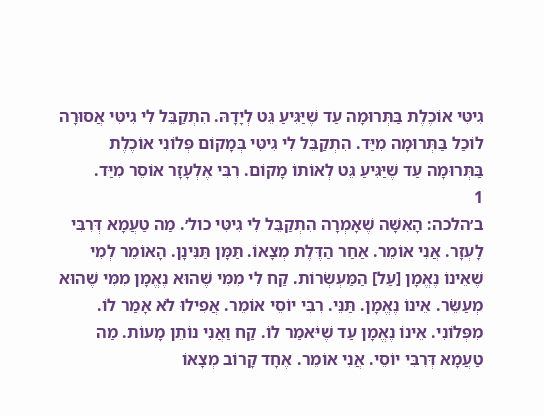גִיטִּי אוֹכֶלֶת בַּתְּרוּמָה עַד שֶׁיַּגִּיעַ גֵּט לְיָדָהּ. הִתְקַבֵּל לִי גִיטִּי אֲסוּרָה לוֹכַל בַּתְּרוּמָה מִיַּד. הִתְקַבֵּל לִי גִיטִּי בְּמָקוֹם פְּלוֹנִי אוֹכֶלֶת בַּתְּרוּמָה עַד שֶׁיַּגִּיעַ גֵּט לְאוֹתוֹ מָקוֹם. רִבִּי אֶלְעָזָר אוֹסֵר מִיַּד.
1
ב׳הלכה: הָאִשָּׁה שֶׁאָמְרָה הִתְקַבֵּל לִי גִיטִּי כול׳. מַה טַעֲמָא דְּרִבִּי לָעְזָר. אֲנִי אוֹמֵר. אַחַר הַדֶּלֶת מְצָאוֹ. תַּמָּן תַּנִּינָן. הָאוֹמֵר לְמִי שֶׁאֵינוֹ נֶאֱמָן [עַל] הַמַּעְשְׂרוֹת. קַח לִי מִמִּי שֶׁהוּא נֶאֱמָן מִמִּי שֶׁהוּא מְעַשֵּׂר. אֵינוֹ נֶאֱמָן. תַּנֵּי. רִבִּי יוֹסֵי אוֹמֵר. אֲפִילוּ לֹא אָמַר לוֹ. מִפְּלוֹנִי. אֵינוֹ נֶאֱמָן עַד שֶׁיֹּאמַר לוֹ. קַח וַאֲנִי נוֹתֵן מָעוֹת. מַה טַעֲמָא דְּרִבִּי יוֹסֵי. אֲנִי אוֹמֵר. אֶחָד קָרוֹב מְצָאוֹ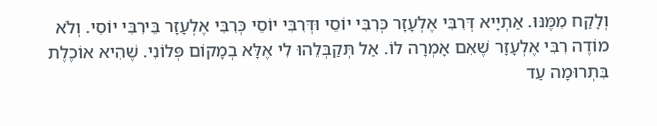וְלָקַח מִמֶּנּוּ. אַתְיָיא דְּרִבִּי אֶלְעָזָר כְּרִבִּי יוֹסֵי וּדְּרִבִּי יוֹסֵי כְּרִבִּי אֶלְעָזָר בֵּירִבִּי יוֹסִי. וְלֹא מוֹדֶה רִבִּי אֶלְעָזָר שֶׁאִם אָמְרָה לוֹ. אַל תְּקַבְּלֵהוּ לִי אֶלָּא בְמָקוֹם פְּלוֹנִי. שֶׁהִיא אוֹכֶלֶת בִּתְרוּמָה עַד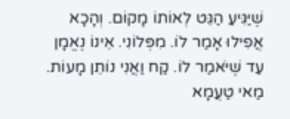שֶׁיַּגִּיעַ הַגֵּט לְאוֹתוֹ מָקוֹם. וְהָכָא אֲפִילוּ אָמַר לוֹ. מִפְּלוֹנִי. אֵינוֹ נֶאֱמָן עַד שֶׁיֹּאמַר לוֹ. קַח וַאֲנִי נוֹתֵן מָעוֹת. מַאי טַעֲמָא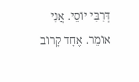דְּרִבִּי יוֹסֵי. אֲנִי אוֹמֵר. אֶחָד קָרוֹב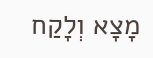מָצָא וְלָקַח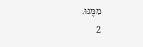מִמֶּנּוּ.
2